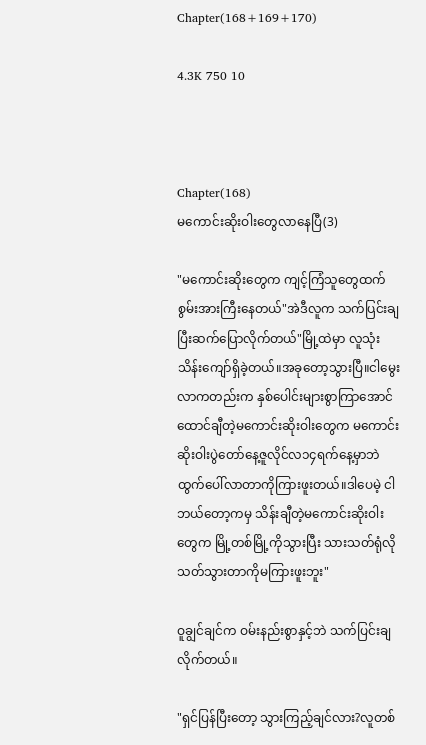Chapter(168+169+170)

4.3K 750 10



Chapter(168)
မကောင်းဆိုးဝါးတွေလာနေပြီ(3)

"မကောင်းဆိုးတွေက ကျင့်ကြံသူတွေထက်စွမ်းအားကြီးနေတယ်"အဲဒီလူက သက်ပြင်းချပြီးဆက်ပြောလိုက်တယ်"မြို့ထဲမှာ လူသုံးသိန်းကျော်ရှိခဲ့တယ်။အခုတော့သွားပြီ။ငါမွေးလာကတည်းက နှစ်ပေါင်းများစွာကြာအောင် ထောင်ချီတဲ့မကောင်းဆိုးဝါးတွေက မကောင်းဆိုးဝါးပွဲတော်နေ့ဇူလိုင်လ၁၄ရက်နေ့မှာဘဲထွက်ပေါ်လာတာကိုကြားဖူးတယ်။ဒါပေမဲ့ ငါဘယ်တော့ကမှ သိန်းချီတဲ့မကောင်းဆိုးဝါးတွေက မြို့တစ်မြို့ကိုသွားပြီး သားသတ်ရုံလိုသတ်သွားတာကိုမကြားဖူးဘူး"

ဝူချွင်ချင်က ဝမ်းနည်းစွာနှင့်ဘဲ သက်ပြင်းချလိုက်တယ်။

"ရှင်ပြန်ပြီးတော့ သွားကြည့်ချင်လား?လူတစ်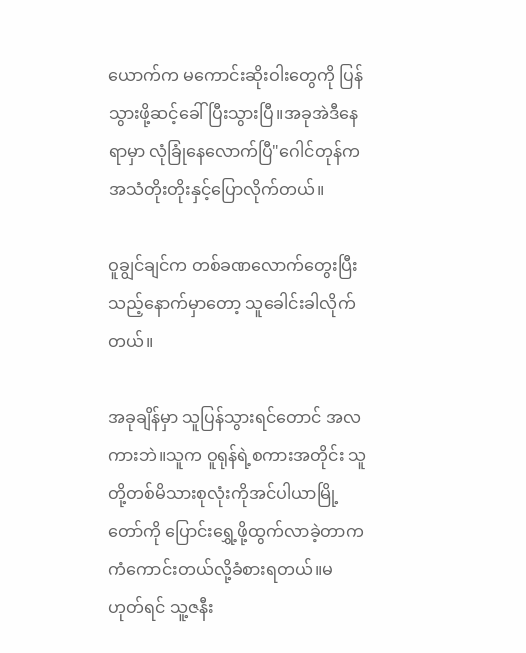ယောက်က မကောင်းဆိုးဝါးတွေကို ပြန်သွားဖို့ဆင့်ခေါ်ပြီးသွားပြီ။အခုအဲဒီနေရာမှာ လုံခြုံနေလောက်ပြီ"ဂေါင်တုန်က အသံတိုးတိုးနှင့်ပြောလိုက်တယ်။

ဝူချွင်ချင်က တစ်ခဏလောက်တွေးပြီးသည့်နောက်မှာတော့ သူခေါင်းခါလိုက်တယ်။

အခုချိန်မှာ သူပြန်သွားရင်တောင် အလကားဘဲ။သူက ဝူရုန်ရဲ့စကားအတိုင်း သူတို့တစ်မိသားစုလုံးကိုအင်ပါယာမြို့တော်ကို ပြောင်းရွှေ့ဖို့ထွက်လာခဲ့တာက ကံကောင်းတယ်လို့ခံစားရတယ်။မဟုတ်ရင် သူ့ဇနီး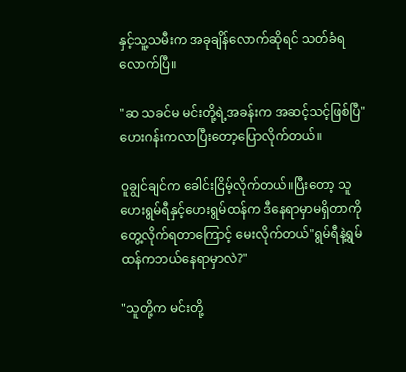နှင့်သူ့သမီးက အခုချိန်လောက်ဆိုရင် သတ်ခံရလောက်ပြီ။

"ဆ သခင်မ မင်းတို့ရဲ့အခန်းက အဆင့်သင့်ဖြစ်ပြီ"ဟေးဂန်းကလာပြီးတော့ပြောလိုက်တယ်။

ဝူချွင်ချင်က ခေါင်းငြိမ့်လိုက်တယ်။ပြီးတော့ သူဟေးရွမ်ရီနှင့်ဟေးရွမ်ထန်က ဒီနေရာမှာမရှိတာကိုတွေ့လိုက်ရတာကြောင့် မေးလိုက်တယ်"ရွမ်ရီနဲ့ရွမ်ထန်ကဘယ်နေရာမှာလဲ?"

"သူတို့က မင်းတို့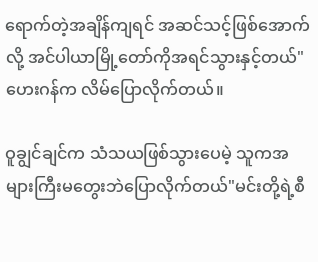ရောက်တဲ့အချိန်ကျရင် အဆင်သင့်ဖြစ်အောက်လို့ အင်ပါယာမြို့တော်ကိုအရင်သွားနှင့်တယ်"ဟေးဂန်က လိမ်ပြောလိုက်တယ်။

ဝူချွင်ချင်က သံသယဖြစ်သွားပေမဲ့ သူကအများကြီးမတွေးဘဲပြောလိုက်တယ်"မင်းတို့ရဲ့စီ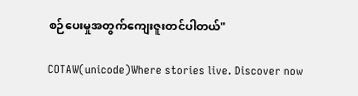စဉ်ပေးမှုအတွက်ကျေးဇူးတင်ပါတယ်"

COTAW(unicode)Where stories live. Discover now